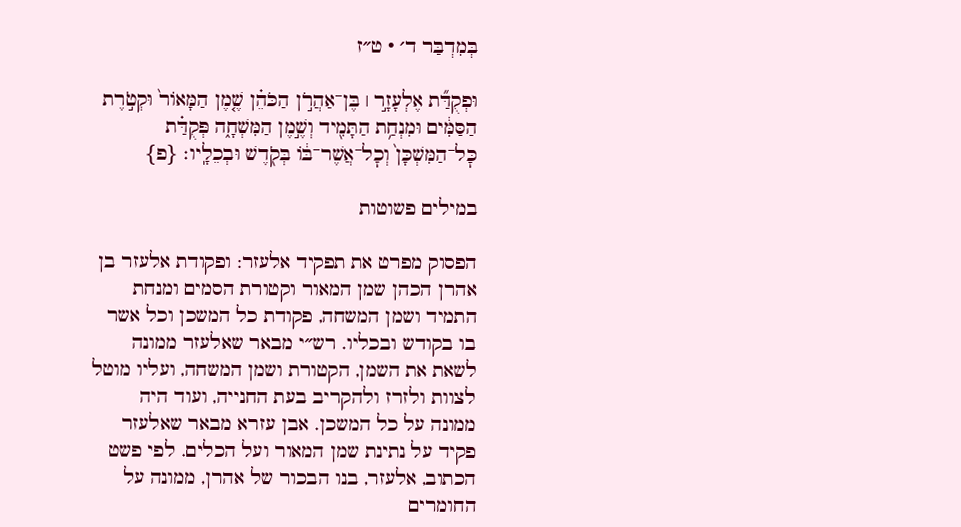בְּמִדְבַּר ד׳ · ט״ז

וּפְקֻדַּ֞ת אֶלְעָזָ֣ר ׀ בֶּן־אַהֲרֹ֣ן הַכֹּהֵ֗ן שֶׁ֤מֶן הַמָּאוֹר֙ וּקְטֹ֣רֶת הַסַּמִּ֔ים וּמִנְחַ֥ת הַתָּמִ֖יד וְשֶׁ֣מֶן הַמִּשְׁחָ֑ה פְּקֻדַּ֗ת כׇּל־הַמִּשְׁכָּן֙ וְכׇל־אֲשֶׁר־בּ֔וֹ בְּקֹ֖דֶשׁ וּבְכֵלָֽיו׃ {פ}

במילים פשוטות

הפסוק מפרט את תפקיד אלעזר: ופקודת אלעזר בן אהרן הכהן שמן המאור וקטורת הסמים ומנחת התמיד ושמן המשחה, פקודת כל המשכן וכל אשר בו בקודש ובכליו. רש״י מבאר שאלעזר ממונה לשאת את השמן, הקטורת ושמן המשחה, ועליו מוטל לצוות ולזרז ולהקריב בעת החנייה, ועוד היה ממונה על כל המשכן. אבן עזרא מבאר שאלעזר פקיד על נתינת שמן המאור ועל הכלים. לפי פשט הכתוב, אלעזר, בנו הבכור של אהרן, ממונה על החומרים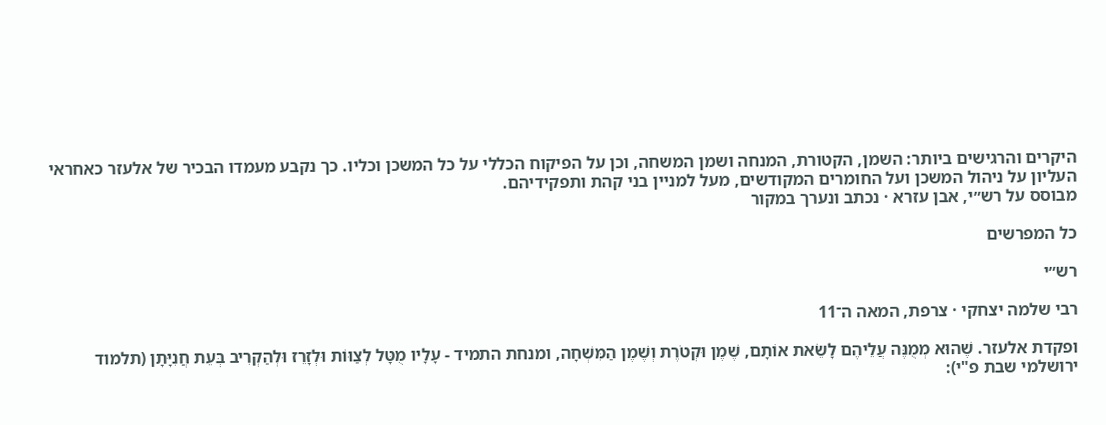היקרים והרגישים ביותר: השמן, הקטורת, המנחה ושמן המשחה, וכן על הפיקוח הכללי על כל המשכן וכליו. כך נקבע מעמדו הבכיר של אלעזר כאחראי העליון על ניהול המשכן ועל החומרים המקודשים, מעל למניין בני קהת ותפקידיהם.
מבוסס על רש״י, אבן עזרא · נכתב ונערך במקור

כל המפרשים

רש״י

רבי שלמה יצחקי · צרפת, המאה ה־11

ופקדת אלעזר. שֶׁהוּא מְמֻנֶּה עֲלֵיהֶם לָשֵֹאת אוֹתָם, שֶׁמֶן וּקְטֹרֶת וְשֶׁמֶן הַמִּשְׁחָה, ומנחת התמיד - עָלָיו מֻטָּל לְצַוּוֹת וּלְזָרֵז וּלְהַקְרִיב בְּעֵת חֲנִיָּתָן (תלמוד ירושלמי שבת פ"י):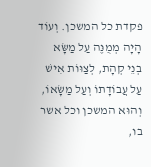פקדת כל המשכן. וְעוֹד הָיָה מְמֻנֶּה עַל מַשָּׂא בְנֵי קְהָת, לְצַוּוֹת אִישׁ עַל עֲבוֹדָתוֹ וְעַל מַשָּׂאוֹ, וְהוּא המשכן וכל אשר בו,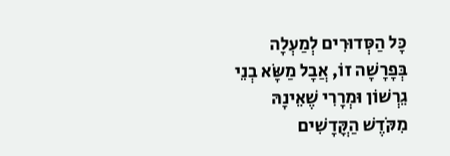כָּל הַסְּדוּרִים לְמַעְלָה בְּפָרָשָׁה זוֹ, אֲבָל מַשָּׂא בְנֵי גֵרְשׁוֹן וּמְרָרִי שֶׁאֵינָהּ מִקֹּדֶשׁ הַקֳּדָשִׁים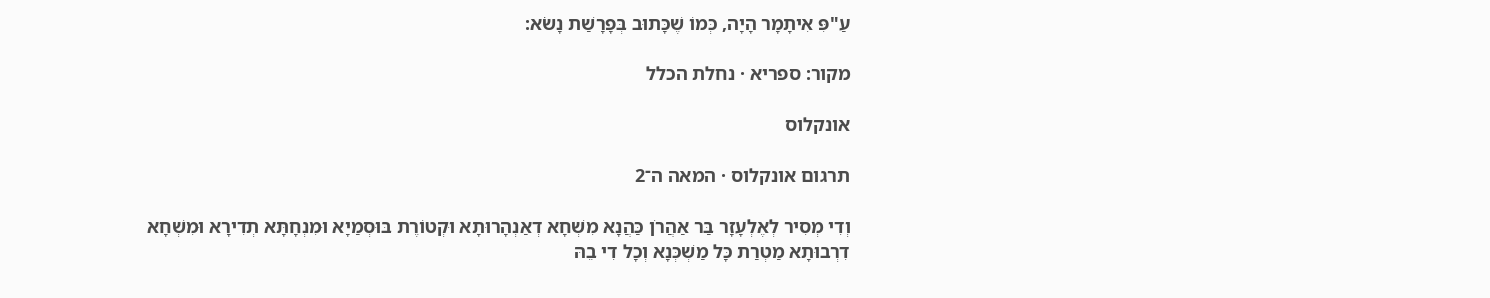עַ"פִּ אִיתָמָר הָיָה, כְּמוֹ שֶׁכָּתוּב בְּפָרָשַׁת נָשֹׂא:

מקור: ספריא · נחלת הכלל

אונקלוס

תרגום אונקלוס · המאה ה־2

וְדִי מְסִיר לְאֶלְעָזָר בַּר אַהֲרֹן כַּהֲנָא מִשְׁחָא דְאַנְהָרוּתָא וּקְטוֹרֶת בּוּסְמַיָא וּמִנְחָתָּא תְדִירָא וּמִשְׁחָא דִרְבוּתָא מַטְרַת כָּל מַשְׁכְּנָא וְכָל דִי בֵהּ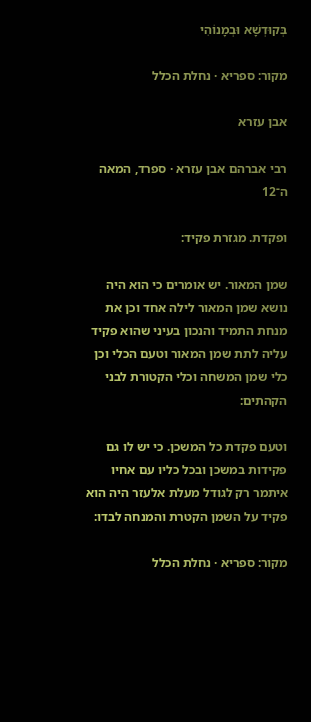בְּקוּדְשָׁא וּבְמָנוֹהִי

מקור: ספריא · נחלת הכלל

אבן עזרא

רבי אברהם אבן עזרא · ספרד, המאה ה־12

ופקדת. מגזרת פקיד:

שמן המאור. יש אומרים כי הוא היה נושא שמן המאור לילה אחד וכן את מנחת התמיד והנכון בעיני שהוא פקיד עליה לתת שמן המאור וטעם הכלי וכן כלי שמן המשחה וכלי הקטורת לבני הקהתים:

וטעם פקדת כל המשכן. כי יש לו גם פקידות במשכן ובכל כליו עם אחיו איתמר רק לגודל מעלת אלעזר היה הוא פקיד על השמן הקטרת והמנחה לבדו:

מקור: ספריא · נחלת הכלל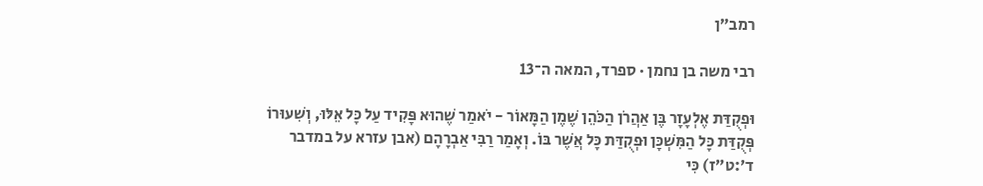רמב״ן

רבי משה בן נחמן · ספרד, המאה ה־13

וּפְקֻדַּת אֶלְעָזָר בֶּן אַהֲרֹן הַכֹּהֵן שֶׁמֶן הַמָּאוֹר - יֹאמַר שֶׁהוּא פָּקִיד עַל כָּל אֵלּוּ, וְשִׁעוּרוֹ פְּקֻדַּת כָּל הַמִּשְׁכָּן וּפְקֻדַּת כָּל אֲשֶׁר בּוֹ. וְאָמַר רַבִּי אַבְרָהָם (אבן עזרא על במדבר ד׳:ט״ז) כִּי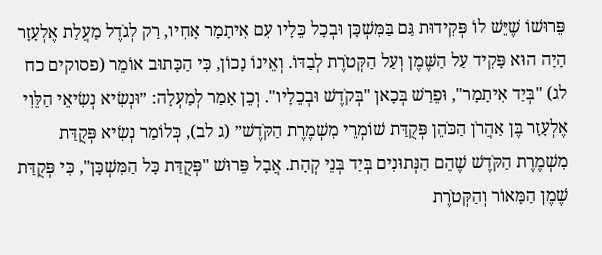פֵּרוּשׁוֹ שֶׁיֵּשׁ לוֹ פְּקִידוּת גַּם בַּמִּשְׁכָּן וּבְכָל כֵּלָיו עִם אִיתָמָר אָחִיו, רַק לְגֹדֶל מַעֲלַת אֶלְעָזָר הָיָה הוּא פָּקִיד עַל הַשֶּׁמֶן וְעַל הַקְּטֹרֶת לְבַדּוֹ. וְאֵינוֹ נָכוֹן, כִּי הַכָּתוּב אוֹמֵר (פסוקים כח לג) "בְּיַד אִיתָמָר", וּפֵרַשׁ בְּכָאן "בְּקֹדֶשׁ וּבְכֵלָיו". וְכֵן אָמַר לְמַעְלָה: ״וּנְשִׂיא נְשִׂיאֵי הַלֵּוִי אֶלְעָזָר בֶּן אַהֲרֹן הַכֹּהֵן פְּקֻדַּת שׁוֹמְרֵי מִשְׁמֶרֶת הַקֹּדֶשׁ״ (ג לב), כְּלוֹמַר נְשִׂיא פְּקֻדַּת מִשְׁמֶרֶת הַקֹּדֶשׁ שֶׁהֵם הַנְּתוּנִים בְּיַד בְּנֵי קְהָת. אֲבָל פֵּרוּשׁ "פְּקֻדַּת כָּל הַמִּשְׁכָּן", כִּי פְּקֻדַּת שֶׁמֶן הַמָּאוֹר וְהַקְּטֹרֶת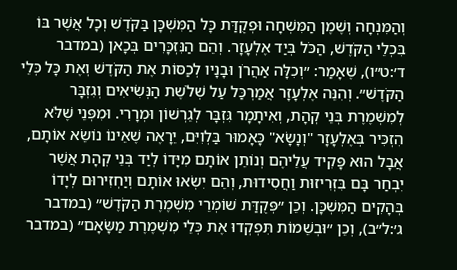וְהַמִּנְחָה וְשֶׁמֶן הַמִּשְׁחָה וּפְקֻדַּת כָּל הַמִּשְׁכָּן בַּקֹּדֶשׁ וְכָל אֲשֶׁר בּוֹ בִּכְלֵי הַקֹּדֶשׁ, הַכֹּל בְּיַד אֶלְעָזָר. וְהֵם הַנִּזְכָּרִים בְּכָאן (במדבר ד׳:ט״ו), שֶׁאָמַר: ״וְכִלָּה אַהֲרֹן וּבָנָיו לְכַסּוֹת אֶת הַקֹּדֶשׁ וְאֶת כָּל כְּלֵי הַקֹּדֶשׁ״. וְהִנֵּה אֶלְעָזָר אֲמַרְכַּל עַל שְׁלֹשֶׁת הַנְּשִׂיאִים וְגִזְבָּר לְמִשְׁמֶרֶת בְּנֵי קְהָת, וְאִיתָמָר גִּזְבָּר לְגֵרְשׁוֹן וּמְרָרִי. וּמִפְּנֵי שֶׁלֹּא הִזְכִּיר בְּאֶלְעָזָר "וְנָשָׂא" כָּאָמוּר בַּלְוִיִּם, יֵרָאֶה שֶׁאֵינוֹ נוֹשֵׂא אוֹתָם, אֲבָל הוּא פָּקִיד עֲלֵיהֶם וְנוֹתֵן אוֹתָם מִיָּדוֹ לְיַד בְּנֵי קְהָת אֲשֶׁר יִבְחַר בָּם בִּזְרִיזוּת וַחֲסִידוּת, וְהֵם יִשְׂאוּ אוֹתָם וְיַחְזִירוּם לְיָדוֹ בְּהָקִים הַמִּשְׁכָּן. וְכֵן ״פְּקֻדַּת שׁוֹמְרֵי מִשְׁמֶרֶת הַקֹּדֶשׁ״ (במדבר ג׳:ל״ב), וְכֵן ״וּבְשֵׁמוֹת תִּפְקְדוּ אֶת כְּלֵי מִשְׁמֶרֶת מַשָּׂאָם״ (במדבר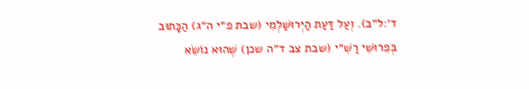ד׳:ל״ב). וְעַל דַּעַת הַיְּרוּשַׁלְמִי (שבת פ״י ה״ג) הַכָּתוּב בְּפֵרוּשֵׁי רַשִׁ״י (שבת צב ד״ה שכן) שֶׁהוּא נוֹשֵׂא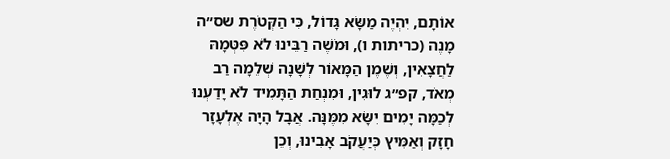אוֹתָם, יִהְיֶה מַשָּׂא גָּדוֹל, כִּי הַקְּטֹרֶת שס״ה מָנֶה (כריתות ו), וּמֹשֶׁה רַבֵּינוּ לֹא פִּטְּמָהּ לַחֲצָאִין, וְשֶׁמֶן הַמָּאוֹר לְשָׁנָה שְׁלֵמָה רַב מְאֹד, קפ״ג לוּגִין, וּמִנְחַת הַתָּמִיד לֹא יָדַעְנוּ לְכַמָּה יָמִים יִשָּׂא מִמֶּנָּה. אֲבָל הָיָה אֶלְעָזָר חָזָק וְאַמִּיץ כְּיַעֲקֹב אָבִינוּ, וְכֵן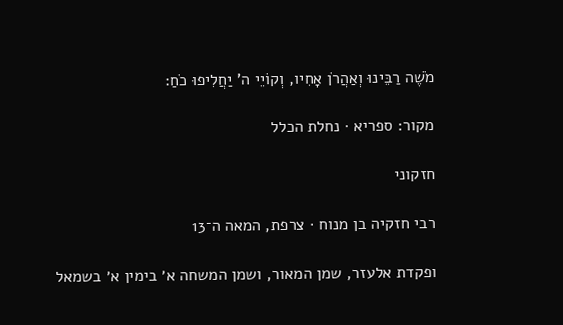מֹשֶׁה רַבֵּינוּ וְאַהֲרֹן אָחִיו, וְקוֹיֵי ה' יַחֲלִיפוּ כֹחַ:

מקור: ספריא · נחלת הכלל

חזקוני

רבי חזקיה בן מנוח · צרפת, המאה ה־13

ופקדת אלעזר, שמן המאור, ושמן המשחה א׳ בימין א׳ בשמאל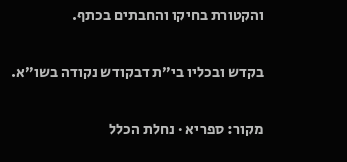והקטורת בחיקו והחבתים בכתף.

בקדש ובכליו בי״ת דבקודש נקודה בשו״א.

מקור: ספריא · נחלת הכלל